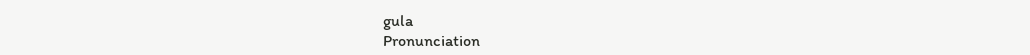gula
Pronunciation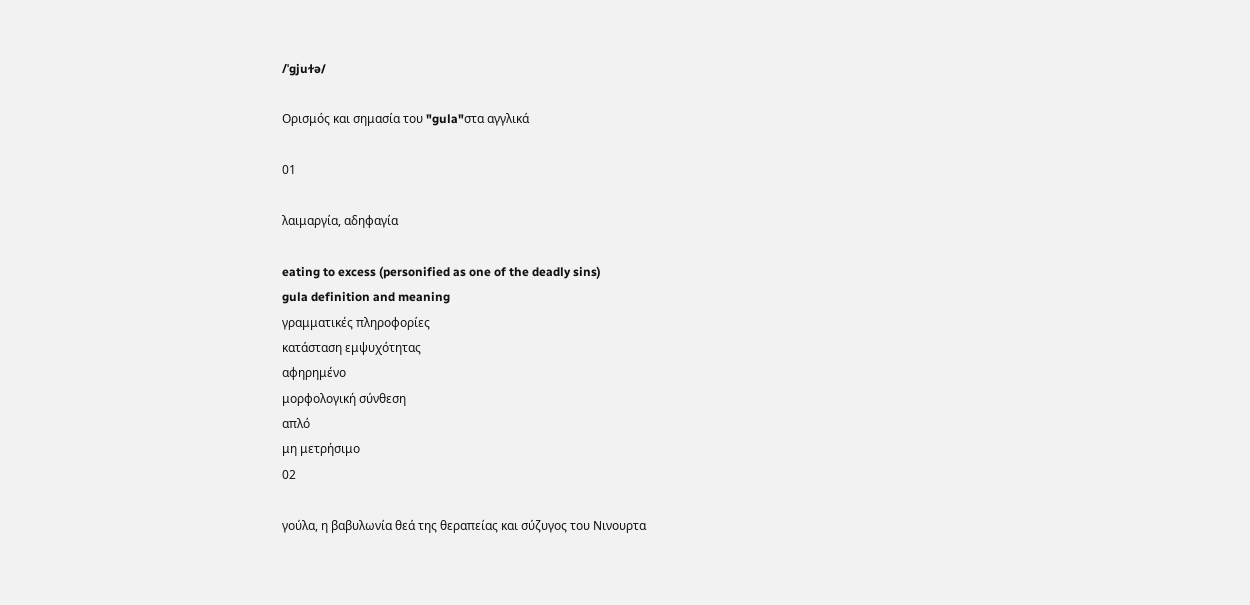/ˈɡjuɫə/

Ορισμός και σημασία του "gula"στα αγγλικά

01

λαιμαργία, αδηφαγία

eating to excess (personified as one of the deadly sins)
gula definition and meaning
γραμματικές πληροφορίες
κατάσταση εμψυχότητας
αφηρημένο
μορφολογική σύνθεση
απλό
μη μετρήσιμο
02

γούλα, η βαβυλωνία θεά της θεραπείας και σύζυγος του Νινουρτα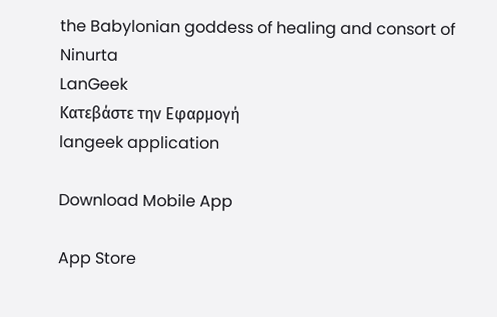the Babylonian goddess of healing and consort of Ninurta
LanGeek
Κατεβάστε την Εφαρμογή
langeek application

Download Mobile App

App Store